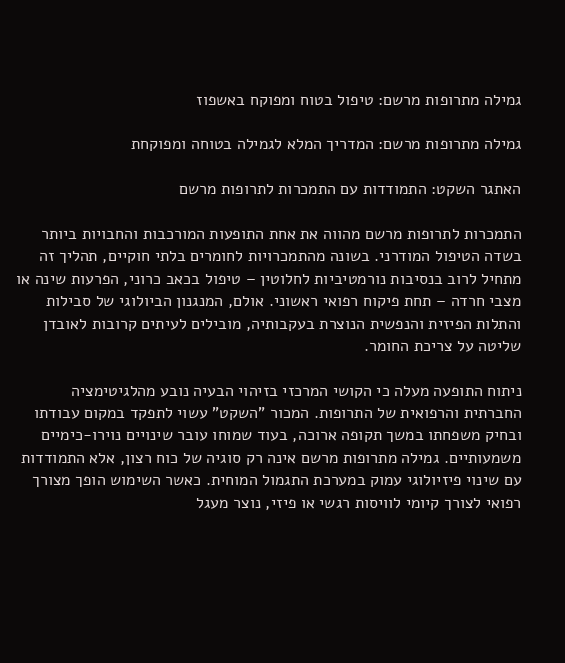גמילה מתרופות מרשם: טיפול בטוח ומפוקח באשפוז

גמילה מתרופות מרשם: המדריך המלא לגמילה בטוחה ומפוקחת

האתגר השקט: התמודדות עם התמכרות לתרופות מרשם

התמכרות לתרופות מרשם מהווה את אחת התופעות המורכבות והחבויות ביותר בשדה הטיפול המודרני. בשונה מהתמכרויות לחומרים בלתי חוקיים, תהליך זה מתחיל לרוב בנסיבות נורמטיביות לחלוטין – טיפול בכאב כרוני, הפרעות שינה או מצבי חרדה – תחת פיקוח רפואי ראשוני. אולם, המנגנון הביולוגי של סבילות והתלות הפיזית והנפשית הנוצרת בעקבותיה, מובילים לעיתים קרובות לאובדן שליטה על צריכת החומר.

ניתוח התופעה מעלה כי הקושי המרכזי בזיהוי הבעיה נובע מהלגיטימציה החברתית והרפואית של התרופות. המכור "השקט" עשוי לתפקד במקום עבודתו ובחיק משפחתו במשך תקופה ארוכה, בעוד שמוחו עובר שינויים נוירו-כימיים משמעותיים. גמילה מתרופות מרשם אינה רק סוגיה של כוח רצון, אלא התמודדות עם שינוי פיזיולוגי עמוק במערכת התגמול המוחית. כאשר השימוש הופך מצורך רפואי לצורך קיומי לוויסות רגשי או פיזי, נוצר מעגל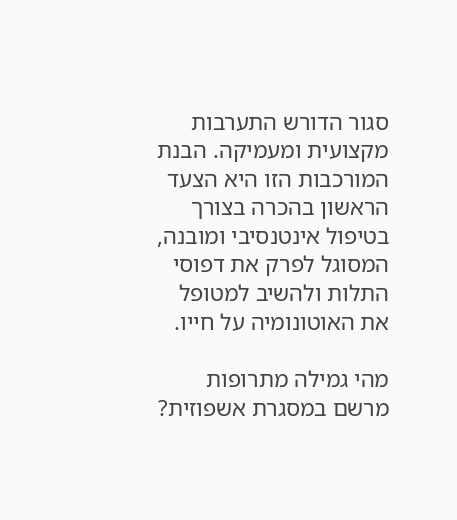סגור הדורש התערבות מקצועית ומעמיקה. הבנת המורכבות הזו היא הצעד הראשון בהכרה בצורך בטיפול אינטנסיבי ומובנה, המסוגל לפרק את דפוסי התלות ולהשיב למטופל את האוטונומיה על חייו.

מהי גמילה מתרופות מרשם במסגרת אשפוזית?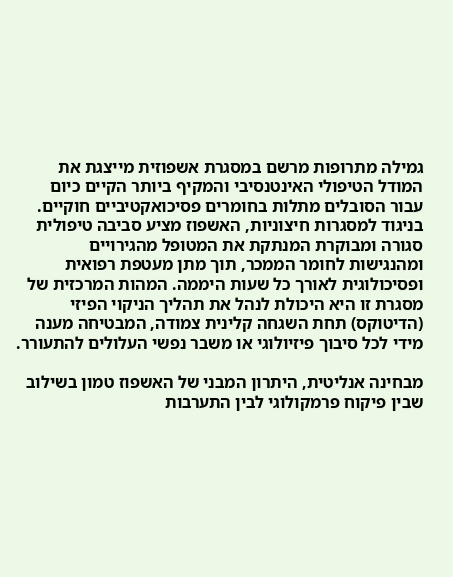גמילה מתרופות מרשם במסגרת אשפוזית מייצגת את המודל הטיפולי האינטנסיבי והמקיף ביותר הקיים כיום עבור הסובלים מתלות בחומרים פסיכואקטיביים חוקיים. בניגוד למסגרות חיצוניות, האשפוז מציע סביבה טיפולית סגורה ומבוקרת המנתקת את המטופל מהגירויים ומהנגישות לחומר הממכר, תוך מתן מעטפת רפואית ופסיכולוגית לאורך כל שעות היממה. המהות המרכזית של מסגרת זו היא היכולת לנהל את תהליך הניקוי הפיזי (הדיטוקס) תחת השגחה קלינית צמודה, המבטיחה מענה מידי לכל סיבוך פיזיולוגי או משבר נפשי העלולים להתעורר.

מבחינה אנליטית, היתרון המבני של האשפוז טמון בשילוב שבין פיקוח פרמקולוגי לבין התערבות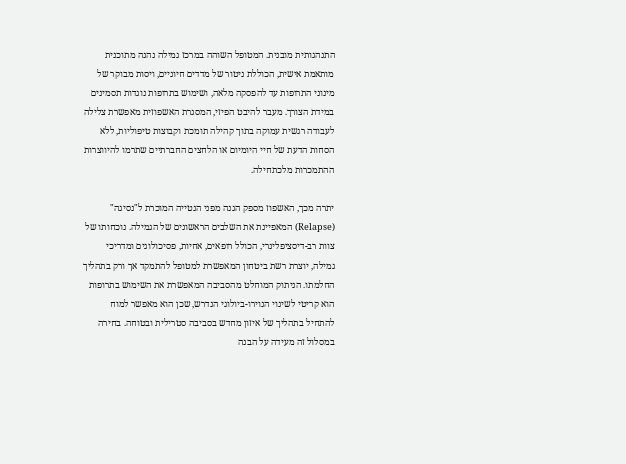התנהגותית מובנית. המטופל השוהה במרכז גמילה נהנה מתוכנית מותאמת אישית, הכוללת ניטור של מדדים חיוניים, ויסות מבוקר של מינוני התרופות עד להפסקה מלאה, ושימוש בתרופות נוגדות תסמינים במידת הצורך. מעבר להיבט הפיזי, המסגרת האשפוזית מאפשרת צלילה לעבודה רגשית עמוקה בתוך קהילה תומכת וקבוצות טיפוליות, ללא הסחות הדעת של חיי היומיום או הלחצים החברתיים שתרמו להיווצרות ההתמכרות מלכתחילה.

יתרה מכך, האשפוז מספק הגנה מפני הנטייה המוכרת ל"נסיגה" (Relapse) המאפיינת את השלבים הראשונים של הגמילה. נוכחותו של צוות רב-דיסציפלינרי, הכולל רופאים, אחיות, פסיכולוגים ומדריכי גמילה, יוצרת רשת ביטחון המאפשרת למטופל להתמקד אך ורק בתהליך החלמתו. הניתוק המוחלט מהסביבה המאפשרת את השימוש בתרופות הוא קריטי לשינוי הנוירו-ביולוגי הנדרש, שכן הוא מאפשר למוח להתחיל בתהליך של איזון מחדש בסביבה סטרילית ובטוחה. בחירה במסלול זה מעידה על הבנה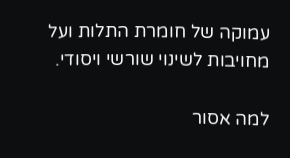עמוקה של חומרת התלות ועל מחויבות לשינוי שורשי ויסודי.

למה אסור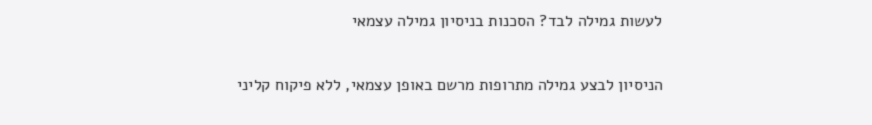לעשות גמילה לבד? הסכנות בניסיון גמילה עצמאי

הניסיון לבצע גמילה מתרופות מרשם באופן עצמאי, ללא פיקוח קליני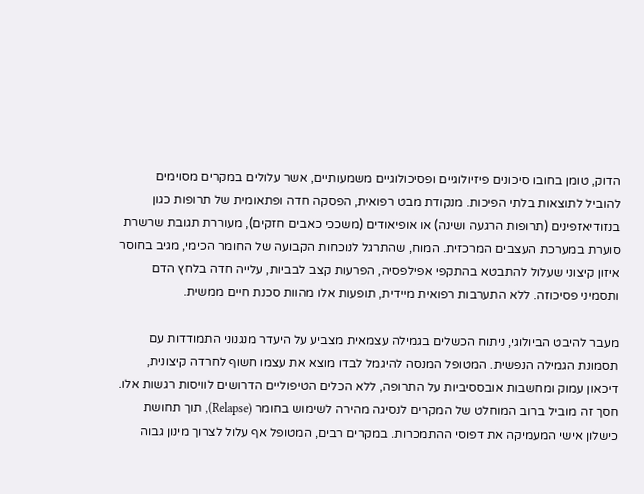הדוק, טומן בחובו סיכונים פיזיולוגיים ופסיכולוגיים משמעותיים, אשר עלולים במקרים מסוימים להוביל לתוצאות בלתי הפיכות. מנקודת מבט רפואית, הפסקה חדה ופתאומית של תרופות כגון בנזודיאזפינים (תרופות הרגעה ושינה) או אופיאודים (משככי כאבים חזקים), מעוררת תגובת שרשרת סוערת במערכת העצבים המרכזית. המוח, שהתרגל לנוכחות הקבועה של החומר הכימי, מגיב בחוסר איזון קיצוני שעלול להתבטא בהתקפי אפילפסיה, הפרעות קצב לבביות, עלייה חדה בלחץ הדם ותסמיני פסיכוזה. ללא התערבות רפואית מיידית, תופעות אלו מהוות סכנת חיים ממשית.

מעבר להיבט הביולוגי, ניתוח הכשלים בגמילה עצמאית מצביע על היעדר מנגנוני התמודדות עם תסמונת הגמילה הנפשית. המטופל המנסה להיגמל לבדו מוצא את עצמו חשוף לחרדה קיצונית, דיכאון עמוק ומחשבות אובססיביות על התרופה, ללא הכלים הטיפוליים הדרושים לוויסות רגשות אלו. חסך זה מוביל ברוב המוחלט של המקרים לנסיגה מהירה לשימוש בחומר (Relapse), תוך תחושת כישלון אישי המעמיקה את דפוסי ההתמכרות. במקרים רבים, המטופל אף עלול לצרוך מינון גבוה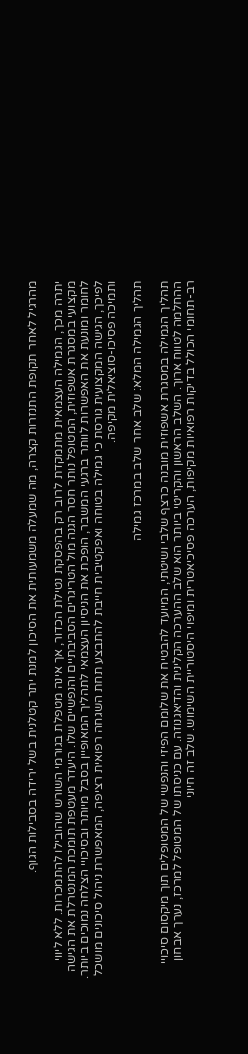מהרגיל לאחר תקופת התנזרות קצרה, מה שמעלה משמעותית את הסיכון למנת יתר קטלנית בשל ירידה בסבילות הגוף.

יתרה מכך, הגמילה העצמאית מתמקדת לרוב רק בהפסקת נטילת הכדור, אך אינה מטפלת בגורמי השורש שהובילו להתמכרות. ללא ליווי מקצועי במסגרת אשפוזית, המטופל נותר חסר הגנה מול הטריגרים הסביבתיים והנפשיים שלו. היעדר מעטפת תומכת המנטרלת את הגישה לחומר ומונעת את האפשרות לוותר ברגעי המשבר, הופכת את הניסיון העצמאי לתהליך המאופיין בסבל מיותר ובסיכויי הצלחה נמוכים ביותר. לפיכך, הגישה המקצועית גורסת כי גמילה בטוחה ואפקטיבית חייבת להתבצע תחת השגחה רפואית רציפה, המאפשרת ניהול סיכונים מושכל ותמיכה פסיכו-סוציאלית מקיפה.

תהליך הגמילה המלא: שלב אחר שלב במרכז גמילה

תהליך הגמילה במסגרת אשפוזית מובנה כרצף שלבי ושיטתי, המיועד להבטיח את שלומם הפיזי והנפשי של המטופלים תוך מיקסום סיכויי ההחלמה לטווח ארוך. השלב הראשון והקריטי ביותר הוא שלב ההערכה הקלינית והדיאגנוזה. עם כניסתו של המטופל למרכז, נערך אבחון רב-תחומי הכולל בדיקות רפואיות מקיפות, הערכה פסיכיאטרית ומיפוי היסטוריית השימוש. שלב זה חיוני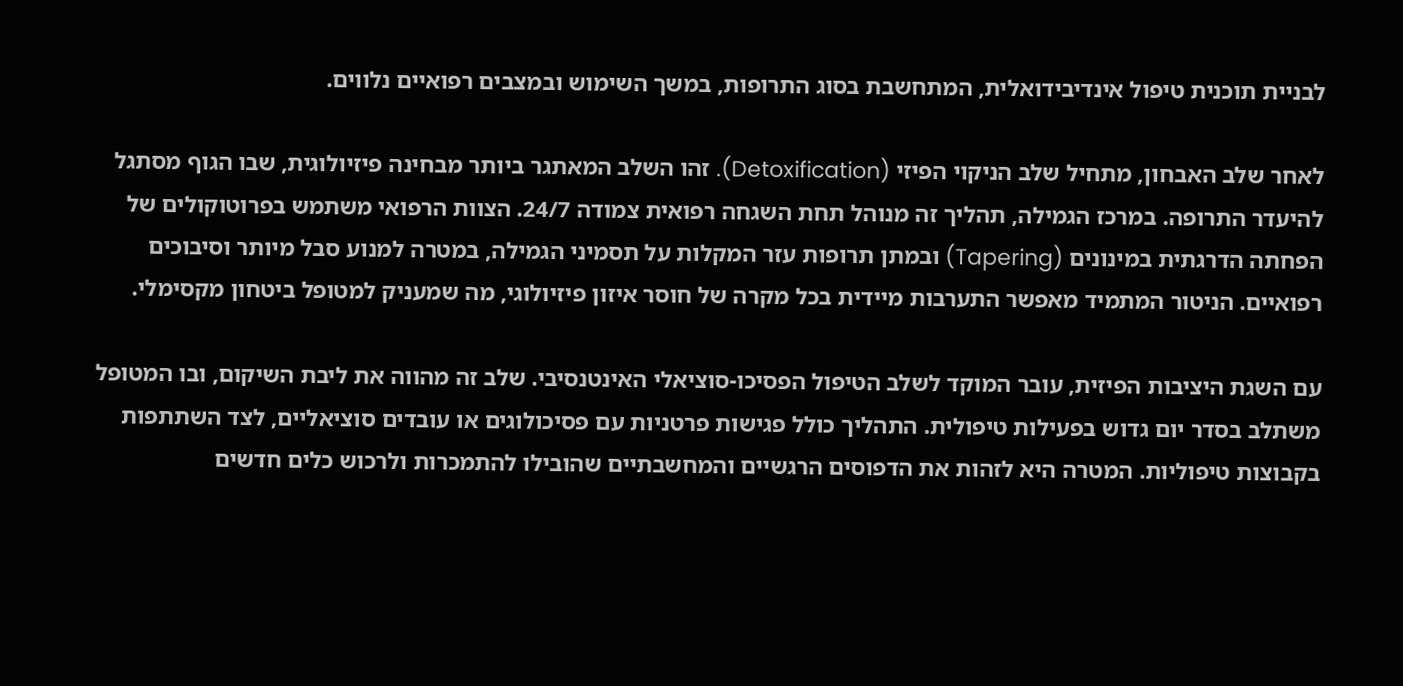לבניית תוכנית טיפול אינדיבידואלית, המתחשבת בסוג התרופות, במשך השימוש ובמצבים רפואיים נלווים.

לאחר שלב האבחון, מתחיל שלב הניקוי הפיזי (Detoxification). זהו השלב המאתגר ביותר מבחינה פיזיולוגית, שבו הגוף מסתגל להיעדר התרופה. במרכז הגמילה, תהליך זה מנוהל תחת השגחה רפואית צמודה 24/7. הצוות הרפואי משתמש בפרוטוקולים של הפחתה הדרגתית במינונים (Tapering) ובמתן תרופות עזר המקלות על תסמיני הגמילה, במטרה למנוע סבל מיותר וסיבוכים רפואיים. הניטור המתמיד מאפשר התערבות מיידית בכל מקרה של חוסר איזון פיזיולוגי, מה שמעניק למטופל ביטחון מקסימלי.

עם השגת היציבות הפיזית, עובר המוקד לשלב הטיפול הפסיכו-סוציאלי האינטנסיבי. שלב זה מהווה את ליבת השיקום, ובו המטופל משתלב בסדר יום גדוש בפעילות טיפולית. התהליך כולל פגישות פרטניות עם פסיכולוגים או עובדים סוציאליים, לצד השתתפות בקבוצות טיפוליות. המטרה היא לזהות את הדפוסים הרגשיים והמחשבתיים שהובילו להתמכרות ולרכוש כלים חדשים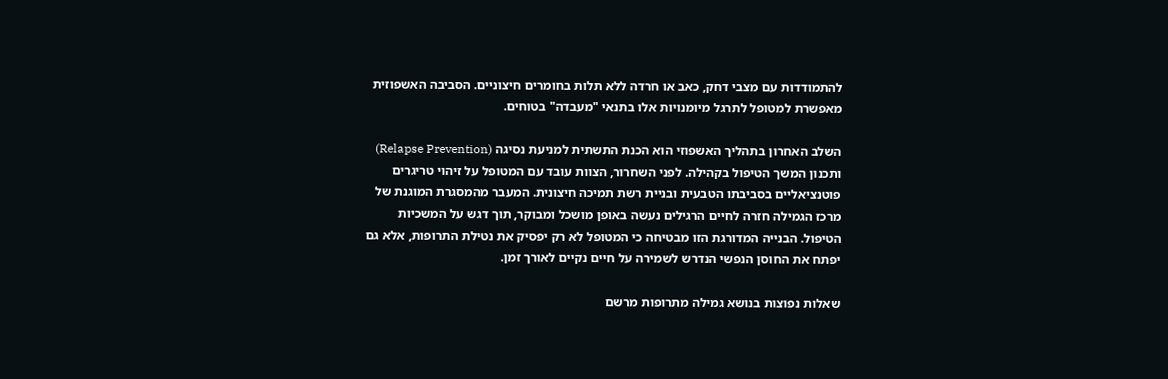להתמודדות עם מצבי דחק, כאב או חרדה ללא תלות בחומרים חיצוניים. הסביבה האשפוזית מאפשרת למטופל לתרגל מיומנויות אלו בתנאי "מעבדה" בטוחים.

השלב האחרון בתהליך האשפוזי הוא הכנת התשתית למניעת נסיגה (Relapse Prevention) ותכנון המשך הטיפול בקהילה. לפני השחרור, הצוות עובד עם המטופל על זיהוי טריגרים פוטנציאליים בסביבתו הטבעית ובניית רשת תמיכה חיצונית. המעבר מהמסגרת המוגנת של מרכז הגמילה חזרה לחיים הרגילים נעשה באופן מושכל ומבוקר, תוך דגש על המשכיות הטיפול. הבנייה המדורגת הזו מבטיחה כי המטופל לא רק יפסיק את נטילת התרופות, אלא גם יפתח את החוסן הנפשי הנדרש לשמירה על חיים נקיים לאורך זמן.

שאלות נפוצות בנושא גמילה מתרופות מרשם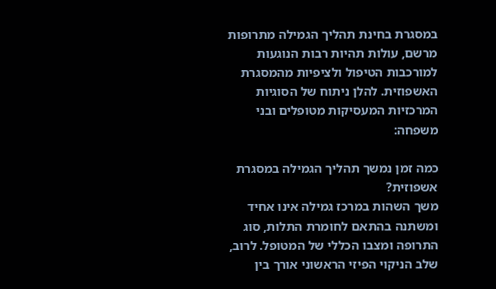במסגרת בחינת תהליך הגמילה מתרופות מרשם, עולות תהיות רבות הנוגעות למורכבות הטיפול ולציפיות מהמסגרת האשפוזית. להלן ניתוח של הסוגיות המרכזיות המעסיקות מטופלים ובני משפחה:

כמה זמן נמשך תהליך הגמילה במסגרת אשפוזית?
משך השהות במרכז גמילה אינו אחיד ומשתנה בהתאם לחומרת התלות, סוג התרופה ומצבו הכללי של המטופל. לרוב, שלב הניקוי הפיזי הראשוני אורך בין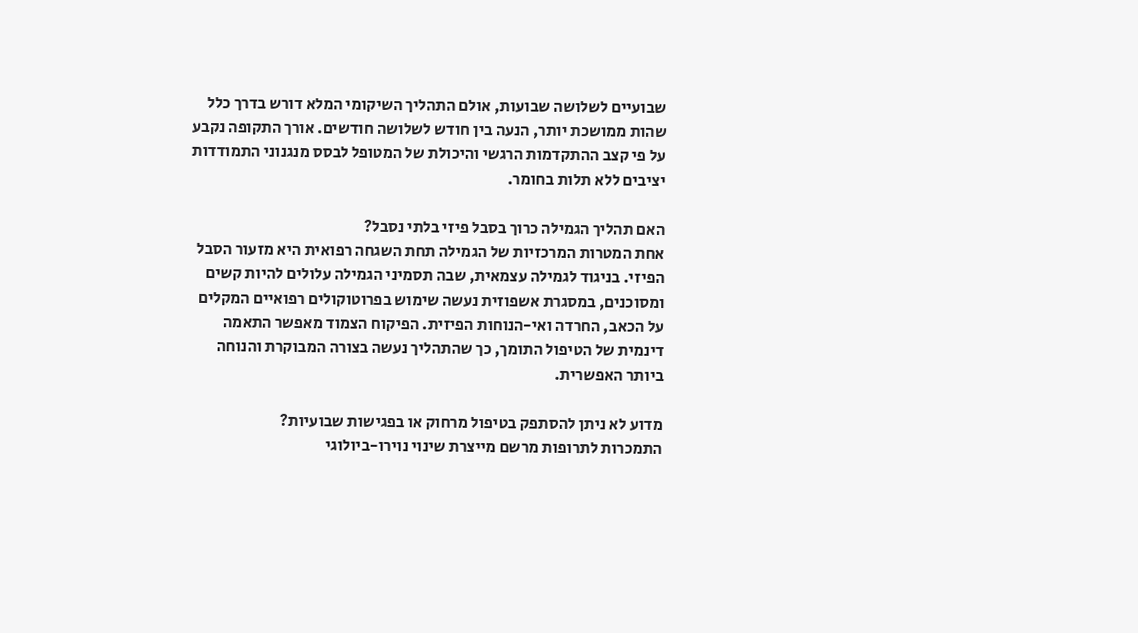שבועיים לשלושה שבועות, אולם התהליך השיקומי המלא דורש בדרך כלל שהות ממושכת יותר, הנעה בין חודש לשלושה חודשים. אורך התקופה נקבע על פי קצב ההתקדמות הרגשי והיכולת של המטופל לבסס מנגנוני התמודדות יציבים ללא תלות בחומר.

האם תהליך הגמילה כרוך בסבל פיזי בלתי נסבל?
אחת המטרות המרכזיות של הגמילה תחת השגחה רפואית היא מזעור הסבל הפיזי. בניגוד לגמילה עצמאית, שבה תסמיני הגמילה עלולים להיות קשים ומסוכנים, במסגרת אשפוזית נעשה שימוש בפרוטוקולים רפואיים המקלים על הכאב, החרדה ואי-הנוחות הפיזית. הפיקוח הצמוד מאפשר התאמה דינמית של הטיפול התומך, כך שהתהליך נעשה בצורה המבוקרת והנוחה ביותר האפשרית.

מדוע לא ניתן להסתפק בטיפול מרחוק או בפגישות שבועיות?
התמכרות לתרופות מרשם מייצרת שינוי נוירו-ביולוגי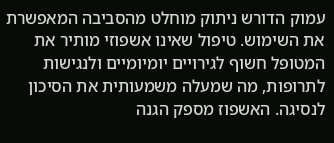עמוק הדורש ניתוק מוחלט מהסביבה המאפשרת את השימוש. טיפול שאינו אשפוזי מותיר את המטופל חשוף לגירויים יומיומיים ולנגישות לתרופות, מה שמעלה משמעותית את הסיכון לנסיגה. האשפוז מספק הגנה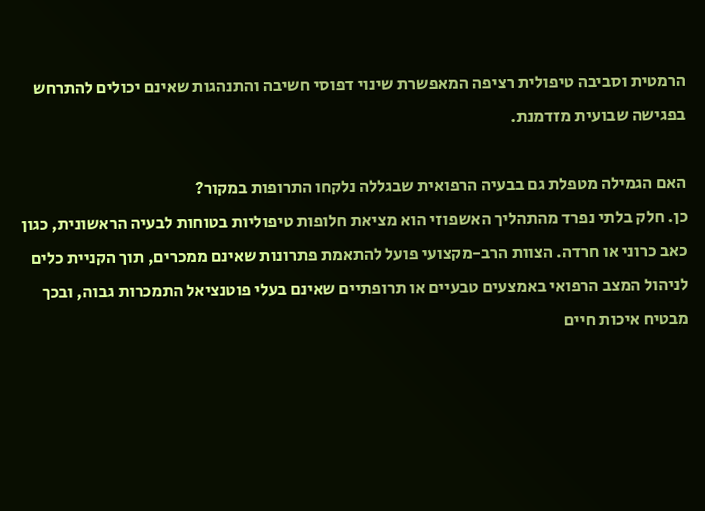הרמטית וסביבה טיפולית רציפה המאפשרת שינוי דפוסי חשיבה והתנהגות שאינם יכולים להתרחש בפגישה שבועית מזדמנת.

האם הגמילה מטפלת גם בבעיה הרפואית שבגללה נלקחו התרופות במקור?
כן. חלק בלתי נפרד מהתהליך האשפוזי הוא מציאת חלופות טיפוליות בטוחות לבעיה הראשונית, כגון כאב כרוני או חרדה. הצוות הרב-מקצועי פועל להתאמת פתרונות שאינם ממכרים, תוך הקניית כלים לניהול המצב הרפואי באמצעים טבעיים או תרופתיים שאינם בעלי פוטנציאל התמכרות גבוה, ובכך מבטיח איכות חיים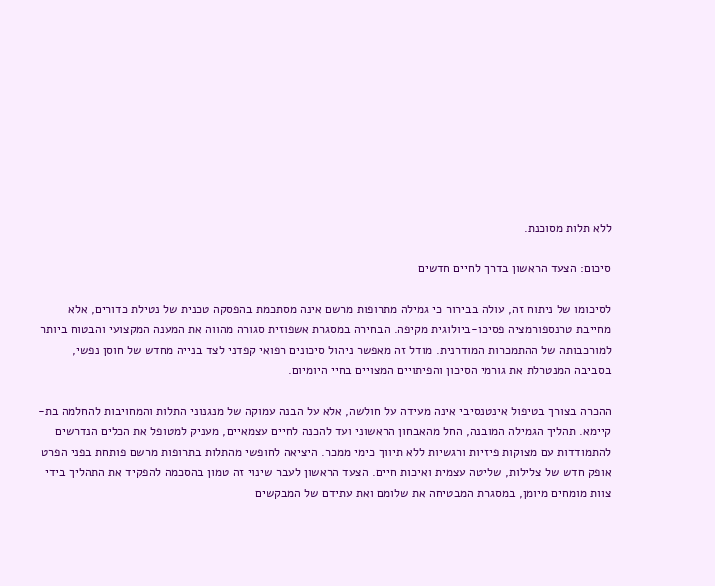ללא תלות מסוכנת.

סיכום: הצעד הראשון בדרך לחיים חדשים

לסיכומו של ניתוח זה, עולה בבירור כי גמילה מתרופות מרשם אינה מסתכמת בהפסקה טכנית של נטילת כדורים, אלא מחייבת טרנספורמציה פסיכו-ביולוגית מקיפה. הבחירה במסגרת אשפוזית סגורה מהווה את המענה המקצועי והבטוח ביותר למורכבותה של ההתמכרות המודרנית. מודל זה מאפשר ניהול סיכונים רפואי קפדני לצד בנייה מחדש של חוסן נפשי, בסביבה המנטרלת את גורמי הסיכון והפיתויים המצויים בחיי היומיום.

ההכרה בצורך בטיפול אינטנסיבי אינה מעידה על חולשה, אלא על הבנה עמוקה של מנגנוני התלות והמחויבות להחלמה בת-קיימא. תהליך הגמילה המובנה, החל מהאבחון הראשוני ועד להכנה לחיים עצמאיים, מעניק למטופל את הכלים הנדרשים להתמודדות עם מצוקות פיזיות ורגשיות ללא תיווך כימי ממכר. היציאה לחופשי מהתלות בתרופות מרשם פותחת בפני הפרט אופק חדש של צלילות, שליטה עצמית ואיכות חיים. הצעד הראשון לעבר שינוי זה טמון בהסכמה להפקיד את התהליך בידי צוות מומחים מיומן, במסגרת המבטיחה את שלומם ואת עתידם של המבקשים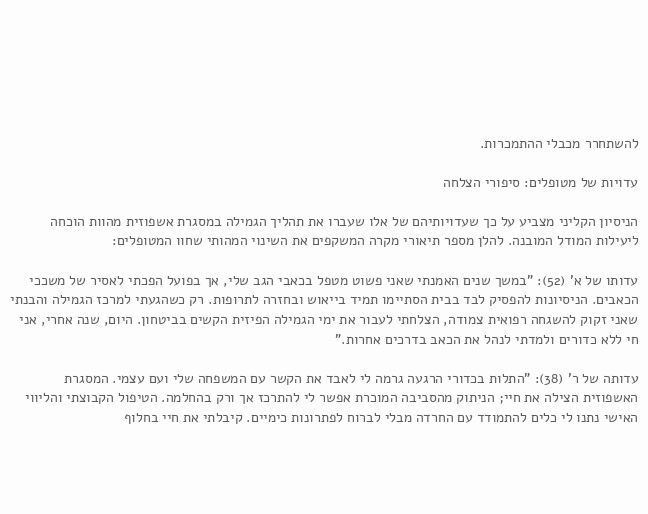להשתחרר מכבלי ההתמכרות.

עדויות של מטופלים: סיפורי הצלחה

הניסיון הקליני מצביע על כך שעדויותיהם של אלו שעברו את תהליך הגמילה במסגרת אשפוזית מהוות הוכחה ליעילות המודל המובנה. להלן מספר תיאורי מקרה המשקפים את השינוי המהותי שחוו המטופלים:

עדותו של א' (52): "במשך שנים האמנתי שאני פשוט מטפל בכאבי הגב שלי, אך בפועל הפכתי לאסיר של משככי הכאבים. הניסיונות להפסיק לבד בבית הסתיימו תמיד בייאוש ובחזרה לתרופות. רק כשהגעתי למרכז הגמילה והבנתי שאני זקוק להשגחה רפואית צמודה, הצלחתי לעבור את ימי הגמילה הפיזית הקשים בביטחון. היום, שנה אחרי, אני חי ללא כדורים ולמדתי לנהל את הכאב בדרכים אחרות."

עדותה של ר' (38): "התלות בכדורי הרגעה גרמה לי לאבד את הקשר עם המשפחה שלי ועם עצמי. המסגרת האשפוזית הצילה את חיי; הניתוק מהסביבה המוכרת אפשר לי להתרכז אך ורק בהחלמה. הטיפול הקבוצתי והליווי האישי נתנו לי כלים להתמודד עם החרדה מבלי לברוח לפתרונות כימיים. קיבלתי את חיי בחלוף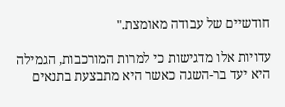חודשיים של עבודה מאומצת."

עדויות אלו מדגישות כי למרות המורכבות, הגמילה היא יעד בר-השגה כאשר היא מתבצעת בתנאים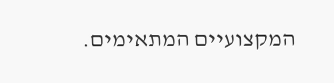המקצועיים המתאימים.